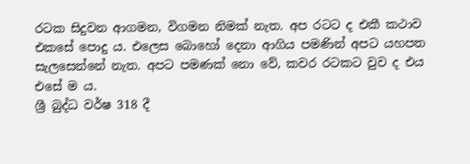රටක සිදුවන ආගමන, විගමන නිමක් නැත. අප රටට ද එකී කථාව එකසේ පොදු ය. එලෙස බොහෝ දෙනා ආගිය පමණින් අපට යහපත සැලසෙන්නේ නැත. අපට පමණක් නො වේ, කවර රටකට වුව ද එය එසේ ම ය.
ශ්‍රී බුද්ධ වර්ෂ 318 දී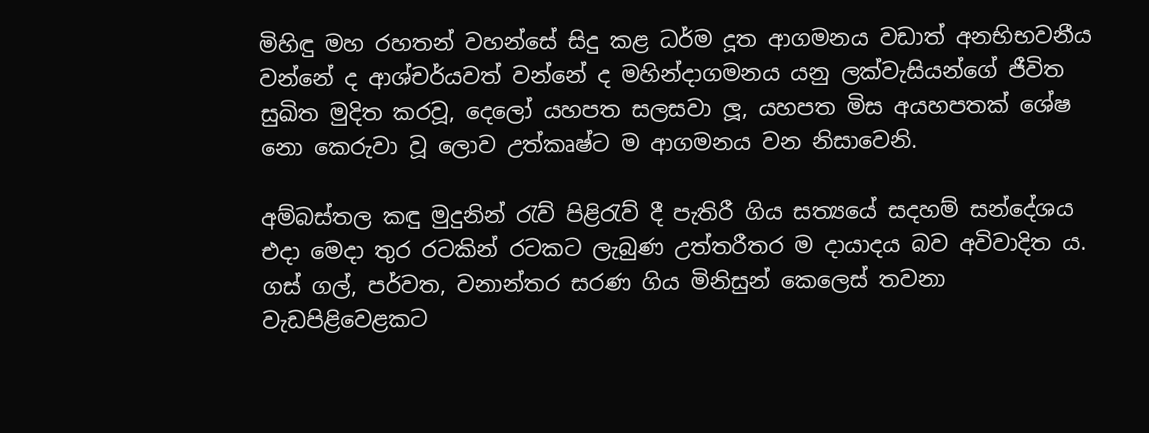මිහිඳු මහ රහතන් වහන්සේ සිදු කළ ධර්ම දූත ආගමනය වඩාත් අනභිභවනීය වන්නේ ද ආශ්චර්යවත් වන්නේ ද මහින්දාගමනය යනු ලක්වැසියන්ගේ ජීවිත සුඛිත මුදිත කරවූ, දෙලෝ යහපත සලසවා ලූ, යහපත මිස අයහපතක් ශේෂ නො කෙරුවා වූ ලොව උත්කෘෂ්ට ම ආගමනය වන නිසාවෙනි.

අම්බස්තල කඳු මුදුනින් රැව් පිළිරැව් දී පැතිරී ගිය සත්‍යයේ සදහම් සන්දේශය එදා මෙදා තුර රටකින් රටකට ලැබුණ උත්තරීතර ම දායාදය බව අවිවාදිත ය. ගස් ගල්, පර්වත, වනාන්තර සරණ ගිය මිනිසුන් කෙලෙස් තවනා වැඩපිළිවෙළකට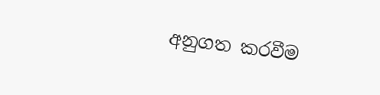අනුගත කරවීම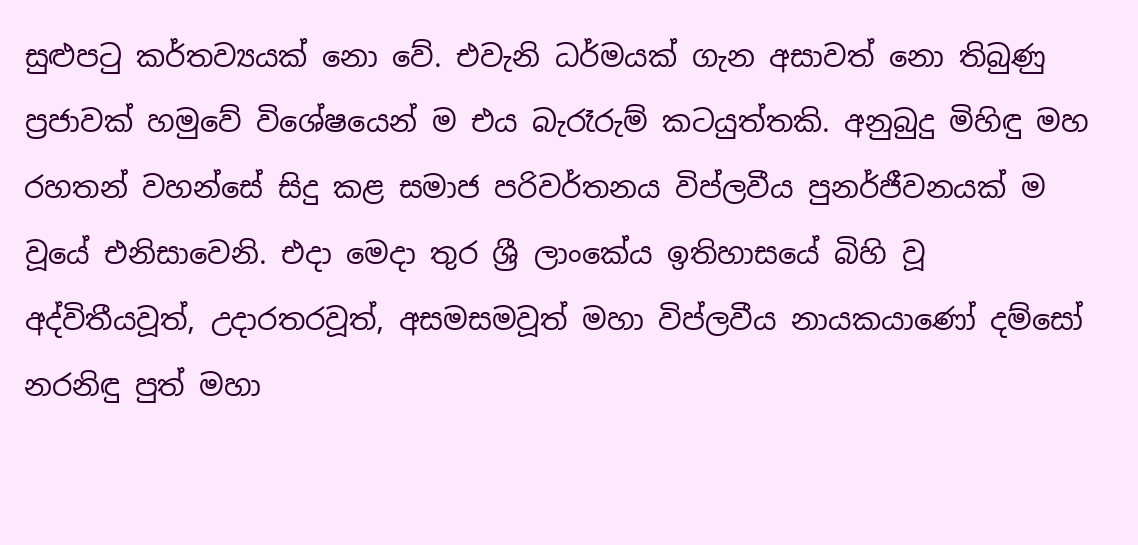සුළුපටු කර්තව්‍යයක් නො වේ. එවැනි ධර්මයක් ගැන අසාවත් නො තිබුණු ප්‍රජාවක් හමුවේ විශේෂයෙන් ම එය බැරෑරුම් කටයුත්තකි. අනුබුදු මිහිඳු මහ රහතන් වහන්සේ සිදු කළ සමාජ පරිවර්තනය විප්ලවීය පුනර්ජීවනයක් ම වූයේ එනිසාවෙනි. එදා මෙදා තුර ශ්‍රී ලාංකේය ඉතිහාසයේ බිහි වූ අද්විතීයවූත්, උදාරතරවූත්, අසමසමවූත් මහා විප්ලවීය නායකයාණෝ දම්සෝ නරනිඳු පුත් මහා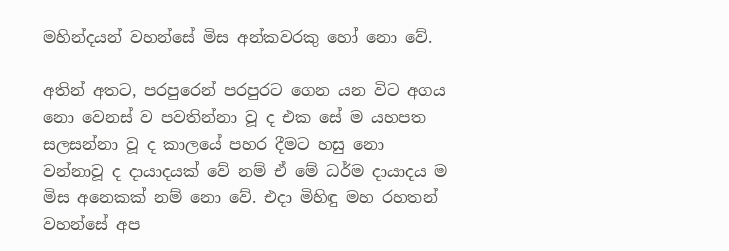මහින්දයන් වහන්සේ මිස අන්කවරකු හෝ නො වේ.

අතින් අතට, පරපුරෙන් පරපුරට ගෙන යන විට අගය නො වෙනස් ව පවතින්නා වූ ද එක සේ ම යහපත සලසන්නා වූ ද කාලයේ පහර දීමට හසු නො වන්නාවූ ද දායාදයක් වේ නම් ඒ මේ ධර්ම දායාදය ම මිස අනෙකක් නම් නො වේ. එදා මිහිඳු මහ රහතන් වහන්සේ අප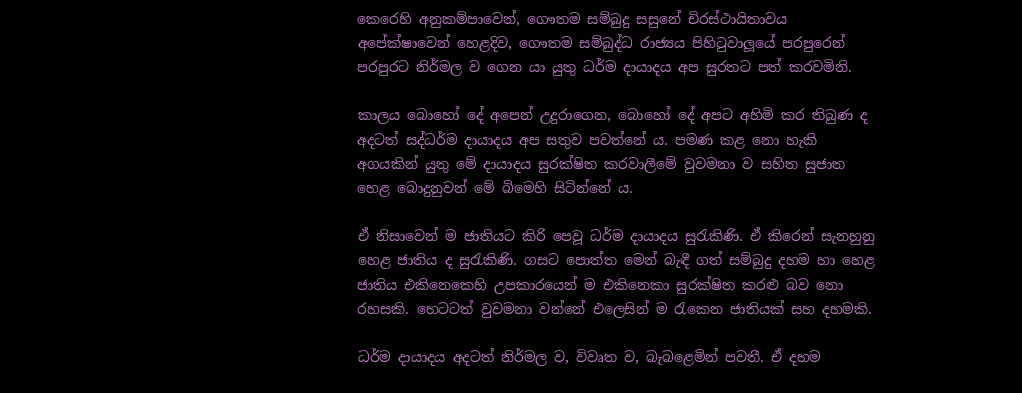කෙරෙහි අනුකම්පාවෙන්, ගෞතම සම්බුදු සසුනේ චිරස්ථායිතාවය අපේක්ෂාවෙන් හෙළදිව, ගෞතම සම්බුද්ධ රාජ්‍යය පිහිටුවාලූයේ පරපුරෙන් පරපුරට නිර්මල ව ගෙන යා යුතු ධර්ම දායාදය අප සුරතට පත් කරවමිනි.

කාලය බොහෝ දේ අපෙන් උදුරාගෙන, බොහෝ දේ අපට අහිමි කර තිබුණ ද අදටත් සද්ධර්ම දායාදය අප සතුව පවත්නේ ය. පමණ කළ නො හැකි අගයකින් යුතු මේ දායාදය සුරක්ෂිත කරවාලීමේ වුවමනා ව සහිත සුජාත හෙළ බොදුනුවන් මේ බිමෙහි සිටින්නේ ය.

ඒ නිසාවෙන් ම ජාතියට කිරි පෙවූ ධර්ම දායාදය සුරැකිණි. ඒ කිරෙන් සැනහුනු හෙළ ජාතිය ද සුරැකිණි. ගසට පොත්ත මෙන් බැඳී ගත් සම්බුදු දහම හා හෙළ ජාතිය එකිනෙකෙහි උපකාරයෙන් ම එකිනෙකා සුරක්ෂිත කරළු බව නො රහසකි. හෙටටත් වුවමනා වන්නේ එලෙසින් ම රැකෙන ජාතියක් සහ දහමකි.

ධර්ම දායාදය අදටත් නිර්මල ව, විවෘත ව, බැබළෙමින් පවතී. ඒ දහම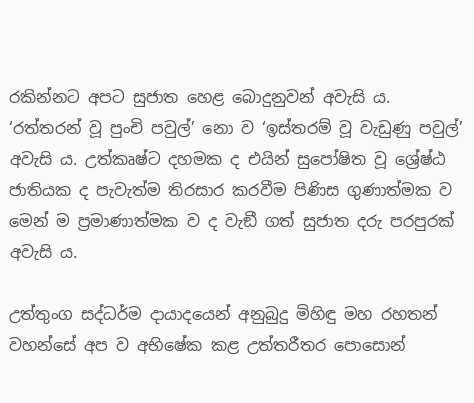රකින්නට අපට සුජාත හෙළ බොදුනුවන් අවැසි ය. ‘රත්තරන් වූ පුංචි පවුල්’ නො ව ‘ඉස්තරම් වූ වැඩුණු පවුල්’ අවැසි ය. උත්කෘෂ්ට දහමක ද එයින් සුපෝෂිත වූ ශ්‍රේෂ්ඨ ජාතියක ද පැවැත්ම තිරසාර කරවීම පිණිස ගුණාත්මක ව මෙන් ම ප්‍රමාණාත්මක ව ද වැඞී ගත් සුජාත දරු පරපුරක් අවැසි ය.

උත්තුංග සද්ධර්ම දායාදයෙන් අනුබුදු මිහිඳු මහ රහතන් වහන්සේ අප ව අභිෂේක කළ උත්තරීතර පොසොන්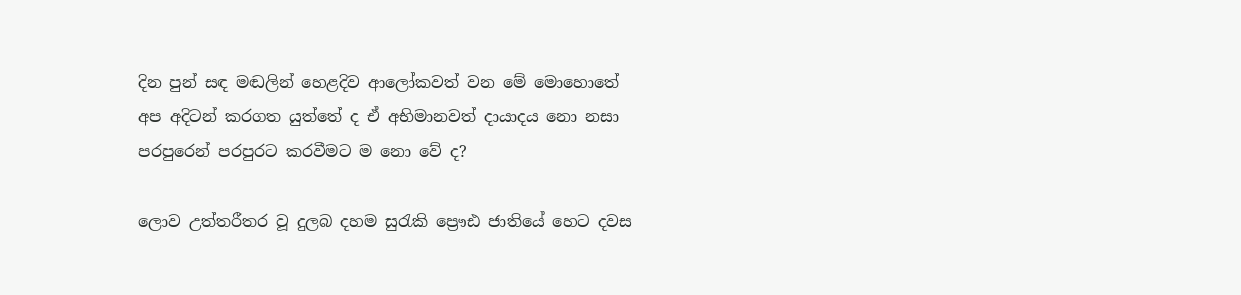දින පුන් සඳ මඬලින් හෙළදිව ආලෝකවත් වන මේ මොහොතේ අප අදිටන් කරගත යුත්තේ ද ඒ අභිමානවත් දායාදය නො නසා පරපුරෙන් පරපුරට කරවීමට ම නො වේ ද?

ලොව උත්තරීතර වූ දුලබ දහම සුරැකි ප්‍රෞඪ ජාතියේ හෙට දවස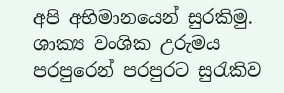අපි අභිමානයෙන් සුරකිමු. ශාක්‍ය වංශික උරුමය පරපුරෙන් පරපුරට සුරැකිව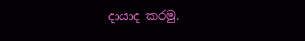දායාද කරමු.